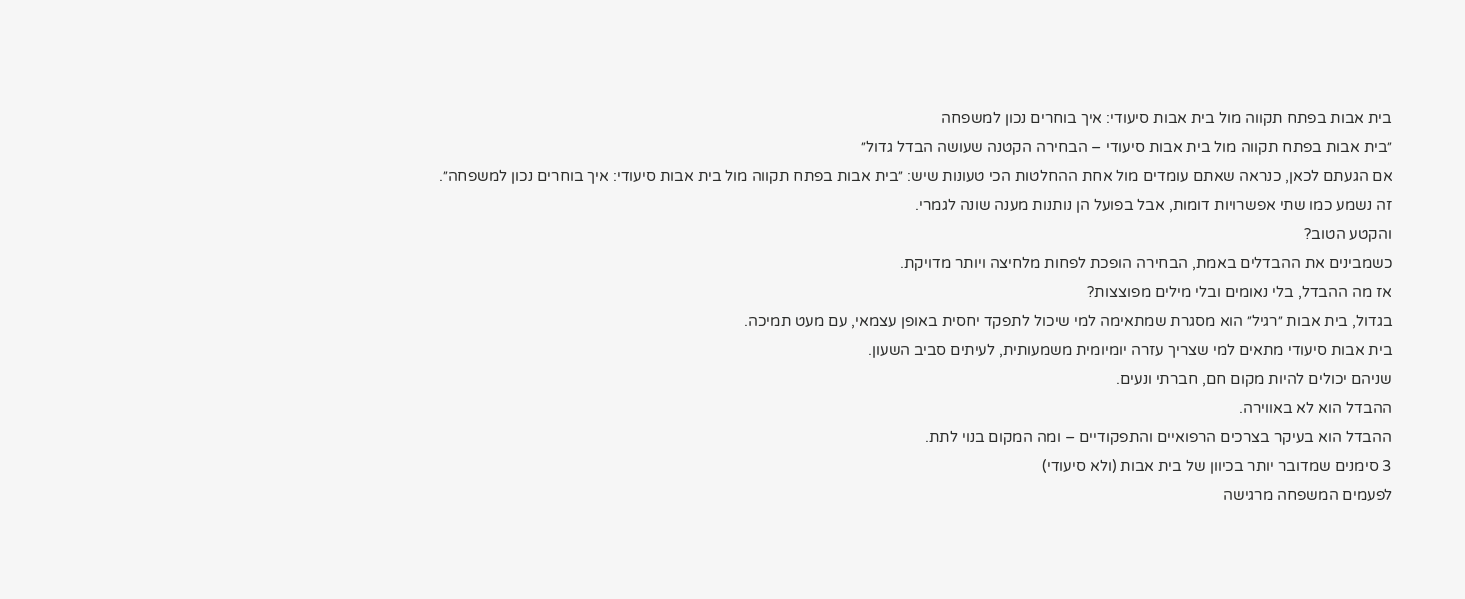בית אבות בפתח תקווה מול בית אבות סיעודי: איך בוחרים נכון למשפחה
״בית אבות בפתח תקווה מול בית אבות סיעודי – הבחירה הקטנה שעושה הבדל גדול״
אם הגעתם לכאן, כנראה שאתם עומדים מול אחת ההחלטות הכי טעונות שיש: ״בית אבות בפתח תקווה מול בית אבות סיעודי: איך בוחרים נכון למשפחה״.
זה נשמע כמו שתי אפשרויות דומות, אבל בפועל הן נותנות מענה שונה לגמרי.
והקטע הטוב?
כשמבינים את ההבדלים באמת, הבחירה הופכת לפחות מלחיצה ויותר מדויקת.
אז מה ההבדל, בלי נאומים ובלי מילים מפוצצות?
בגדול, בית אבות ״רגיל״ הוא מסגרת שמתאימה למי שיכול לתפקד יחסית באופן עצמאי, עם מעט תמיכה.
בית אבות סיעודי מתאים למי שצריך עזרה יומיומית משמעותית, לעיתים סביב השעון.
שניהם יכולים להיות מקום חם, חברתי ונעים.
ההבדל הוא לא באווירה.
ההבדל הוא בעיקר בצרכים הרפואיים והתפקודיים – ומה המקום בנוי לתת.
3 סימנים שמדובר יותר בכיוון של בית אבות (ולא סיעודי)
לפעמים המשפחה מרגישה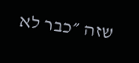שזה ״כבר לא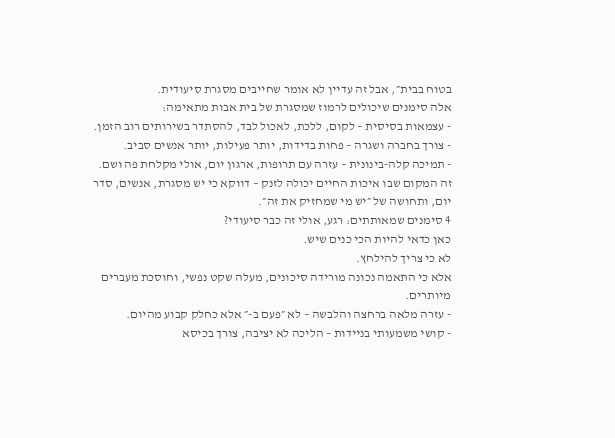בטוח בבית״, אבל זה עדיין לא אומר שחייבים מסגרת סיעודית.
אלה סימנים שיכולים לרמוז שמסגרת של בית אבות מתאימה:
- עצמאות בסיסית – לקום, ללכת, לאכול לבד, להסתדר בשירותים רוב הזמן.
- צורך בחברה ושגרה – פחות בדידות, יותר פעילות, יותר אנשים סביב.
- תמיכה קלה-בינונית – עזרה עם תרופות, ארגון יום, אולי מקלחת פה ושם.
זה המקום שבו איכות החיים יכולה לזנק – דווקא כי יש מסגרת, אנשים, סדר יום, ותחושה של ״יש מי שמחזיק את זה״.
4 סימנים שמאותתים: רגע, אולי זה כבר סיעודי?
כאן כדאי להיות הכי כנים שיש.
לא כי צריך להילחץ.
אלא כי התאמה נכונה מורידה סיכונים, מעלה שקט נפשי, וחוסכת מעברים מיותרים.
- עזרה מלאה ברחצה והלבשה – לא ״פעם ב-״ אלא כחלק קבוע מהיום.
- קושי משמעותי בניידות – הליכה לא יציבה, צורך בכיסא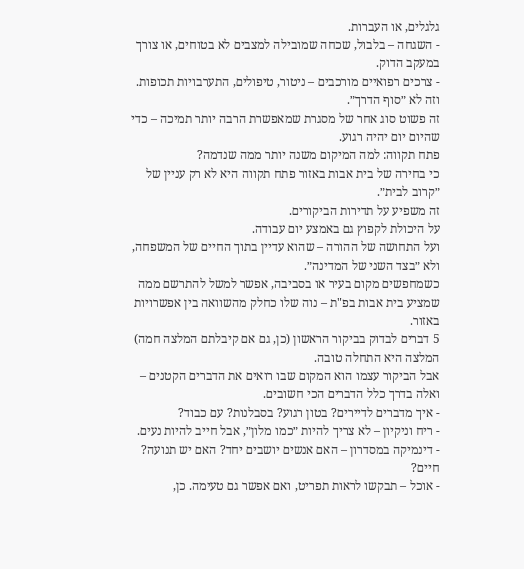גלגלים, או העברות.
- השגחה – בלבול, שכחה שמובילה למצבים לא בטוחים, או צורך במעקב הדוק.
- צרכים רפואיים מורכבים – ניטור, טיפולים, התערבויות תכופות.
וזה לא ״סוף הדרך״.
זה פשוט סוג אחר של מסגרת שמאפשרת הרבה יותר תמיכה – כדי שהיום יום יהיה רגוע.
פתח תקווה: למה המיקום משנה יותר ממה שנדמה?
כי בחירה של בית אבות באזור פתח תקווה היא לא רק עניין של ״קרוב לבית״.
זה משפיע על תדירות הביקורים.
על היכולת לקפוץ גם באמצע יום עבודה.
ועל התחושה של ההורה – שהוא עדיין בתוך החיים של המשפחה, ולא ״בצד השני של המדינה״.
כשמחפשים מקום בעיר או בסביבה, אפשר למשל להתרשם ממה שמציע בית אבות בפ"ת – נוה שלו כחלק מהשוואה בין אפשרויות באזור.
5 דברים לבדוק בביקור הראשון (כן, גם אם קיבלתם המלצה חמה)
המלצה היא התחלה טובה.
אבל הביקור עצמו הוא המקום שבו רואים את הדברים הקטנים – ואלה בדרך כלל הדברים הכי חשובים.
- איך מדברים לדיירים? בטון רגוע? בסבלנות? עם כבוד?
- ריח וניקיון – לא צריך להיות ״כמו מלון״, אבל חייב להיות נעים.
- דינמיקה במסדרון – האם אנשים יושבים יחד? האם יש תנועה? חיים?
- אוכל – תבקשו לראות תפריט, ואם אפשר גם טעימה. כן,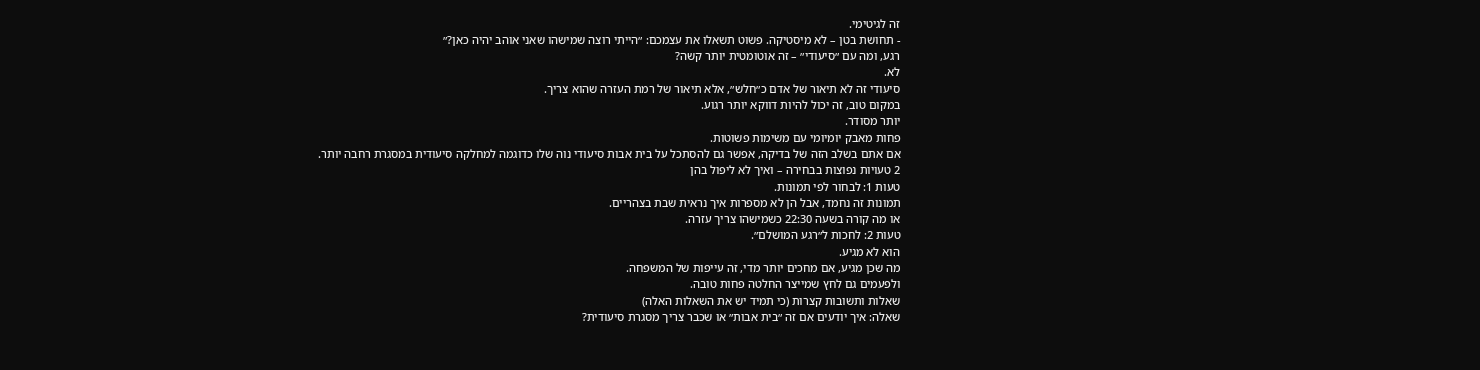זה לגיטימי.
- תחושת בטן – לא מיסטיקה. פשוט תשאלו את עצמכם: ״הייתי רוצה שמישהו שאני אוהב יהיה כאן?״
רגע, ומה עם ״סיעודי״ – זה אוטומטית יותר קשה?
לא.
סיעודי זה לא תיאור של אדם כ״חלש״, אלא תיאור של רמת העזרה שהוא צריך.
במקום טוב, זה יכול להיות דווקא יותר רגוע.
יותר מסודר.
פחות מאבק יומיומי עם משימות פשוטות.
אם אתם בשלב הזה של בדיקה, אפשר גם להסתכל על בית אבות סיעודי נוה שלו כדוגמה למחלקה סיעודית במסגרת רחבה יותר.
2 טעויות נפוצות בבחירה – ואיך לא ליפול בהן
טעות 1: לבחור לפי תמונות.
תמונות זה נחמד, אבל הן לא מספרות איך נראית שבת בצהריים.
או מה קורה בשעה 22:30 כשמישהו צריך עזרה.
טעות 2: לחכות ל״רגע המושלם״.
הוא לא מגיע.
מה שכן מגיע, אם מחכים יותר מדי, זה עייפות של המשפחה.
ולפעמים גם לחץ שמייצר החלטה פחות טובה.
שאלות ותשובות קצרות (כי תמיד יש את השאלות האלה)
שאלה: איך יודעים אם זה ״בית אבות״ או שכבר צריך מסגרת סיעודית?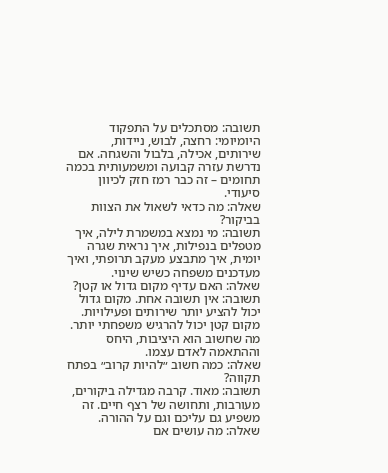תשובה: מסתכלים על התפקוד היומיומי: רחצה, לבוש, ניידות, שירותים, אכילה, בלבול והשגחה. אם נדרשת עזרה קבועה ומשמעותית בכמה תחומים – זה כבר רמז חזק לכיוון סיעודי.
שאלה: מה כדאי לשאול את הצוות בביקור?
תשובה: מי נמצא במשמרת לילה, איך מטפלים בנפילות, איך נראית שגרה יומית, איך מתבצע מעקב תרופתי, ואיך מעדכנים משפחה כשיש שינוי.
שאלה: האם עדיף מקום גדול או קטן?
תשובה: אין תשובה אחת. מקום גדול יכול להציע יותר שירותים ופעילויות. מקום קטן יכול להרגיש משפחתי יותר. מה שחשוב הוא היציבות, היחס וההתאמה לאדם עצמו.
שאלה: כמה חשוב ״להיות קרוב״ בפתח תקווה?
תשובה: מאוד. קרבה מגדילה ביקורים, מעורבות, ותחושה של רצף חיים. זה משפיע גם עליכם וגם על ההורה.
שאלה: מה עושים אם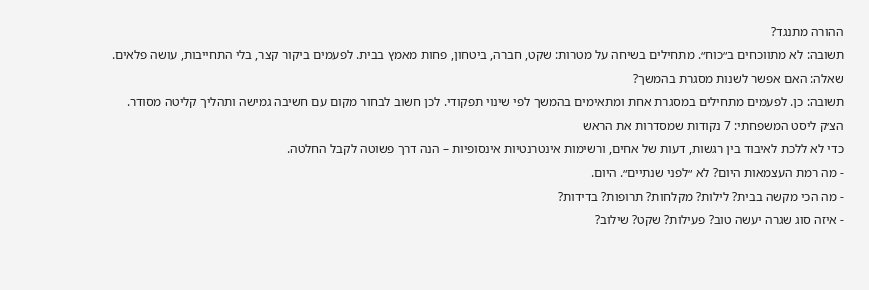ההורה מתנגד?
תשובה: לא מתווכחים ב״כוח״. מתחילים בשיחה על מטרות: שקט, חברה, ביטחון, פחות מאמץ בבית. לפעמים ביקור קצר, בלי התחייבות, עושה פלאים.
שאלה: האם אפשר לשנות מסגרת בהמשך?
תשובה: כן. לפעמים מתחילים במסגרת אחת ומתאימים בהמשך לפי שינוי תפקודי. לכן חשוב לבחור מקום עם חשיבה גמישה ותהליך קליטה מסודר.
הצ׳ק ליסט המשפחתי: 7 נקודות שמסדרות את הראש
כדי לא ללכת לאיבוד בין רגשות, דעות של אחים, ורשימות אינטרנטיות אינסופיות – הנה דרך פשוטה לקבל החלטה.
- מה רמת העצמאות היום? לא ״לפני שנתיים״. היום.
- מה הכי מקשה בבית? לילות? מקלחות? תרופות? בדידות?
- איזה סוג שגרה יעשה טוב? פעילות? שקט? שילוב?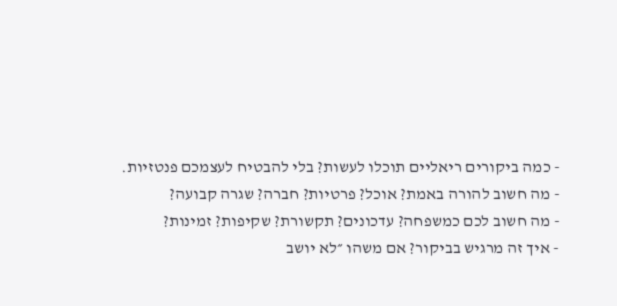- כמה ביקורים ריאליים תוכלו לעשות? בלי להבטיח לעצמכם פנטזיות.
- מה חשוב להורה באמת? אוכל? פרטיות? חברה? שגרה קבועה?
- מה חשוב לכם כמשפחה? עדכונים? תקשורת? שקיפות? זמינות?
- איך זה מרגיש בביקור? אם משהו ״לא יושב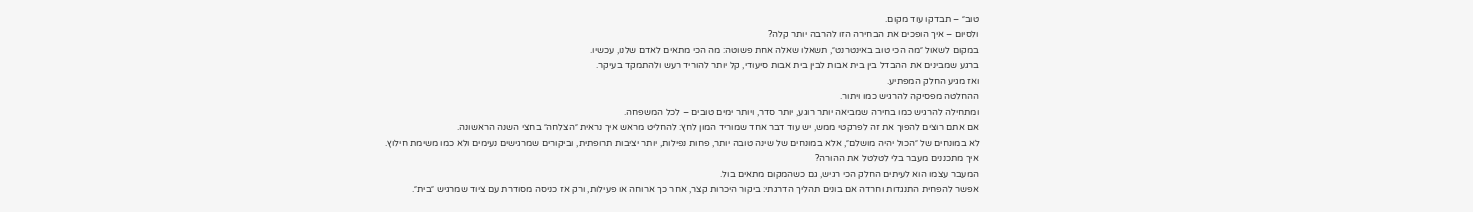טוב״ – תבדקו עוד מקום.
ולסיום – איך הופכים את הבחירה הזו להרבה יותר קלה?
במקום לשאול ״מה הכי טוב באינטרנט״, תשאלו שאלה אחת פשוטה: מה הכי מתאים לאדם שלנו, עכשיו.
ברגע שמבינים את ההבדל בין בית אבות לבין בית אבות סיעודי, קל יותר להוריד רעש ולהתמקד בעיקר.
ואז מגיע החלק המפתיע.
ההחלטה מפסיקה להרגיש כמו ויתור.
ומתחילה להרגיש כמו בחירה שמביאה יותר רוגע, יותר סדר, ויותר ימים טובים – לכל המשפחה.
אם אתם רוצים להפוך את זה לפרקטי ממש, יש עוד דבר אחד שמוריד המון לחץ: להחליט מראש איך נראית ״הצלחה״ בחצי השנה הראשונה.
לא במונחים של ״הכול יהיה מושלם״, אלא במונחים של שינה טובה יותר, פחות נפילות, יותר יציבות תרופתית, וביקורים שמרגישים נעימים ולא כמו משימת חילוץ.
איך מתכננים מעבר בלי לטלטל את ההורה?
המעבר עצמו הוא לעיתים החלק הכי רגיש, גם כשהמקום מתאים בול.
אפשר להפחית התנגדות וחרדה אם בונים תהליך הדרגתי: ביקור היכרות קצר, אחר כך ארוחה או פעילות, ורק אז כניסה מסודרת עם ציוד שמרגיש ״בית״.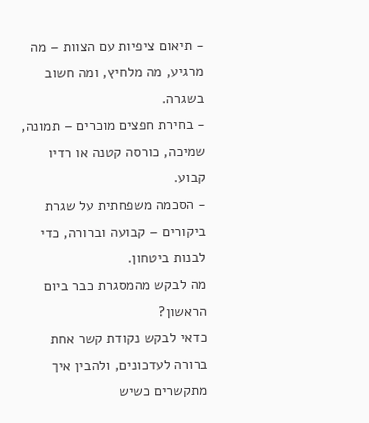- תיאום ציפיות עם הצוות – מה מרגיע, מה מלחיץ, ומה חשוב בשגרה.
- בחירת חפצים מוכרים – תמונה, שמיכה, כורסה קטנה או רדיו קבוע.
- הסכמה משפחתית על שגרת ביקורים – קבועה וברורה, כדי לבנות ביטחון.
מה לבקש מהמסגרת כבר ביום הראשון?
כדאי לבקש נקודת קשר אחת ברורה לעדכונים, ולהבין איך מתקשרים כשיש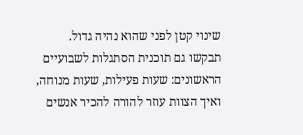שינוי קטן לפני שהוא נהיה גדול.
תבקשו גם תוכנית הסתגלות לשבועיים הראשונים: שעות פעילות, שעות מנוחה, ואיך הצוות עוזר להורה להכיר אנשים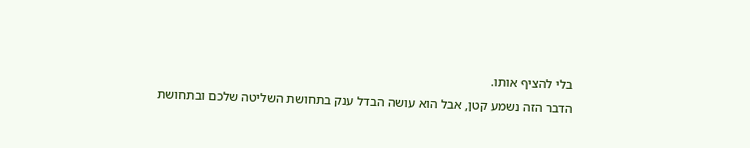בלי להציף אותו.
הדבר הזה נשמע קטן, אבל הוא עושה הבדל ענק בתחושת השליטה שלכם ובתחושת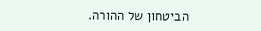הביטחון של ההורה.